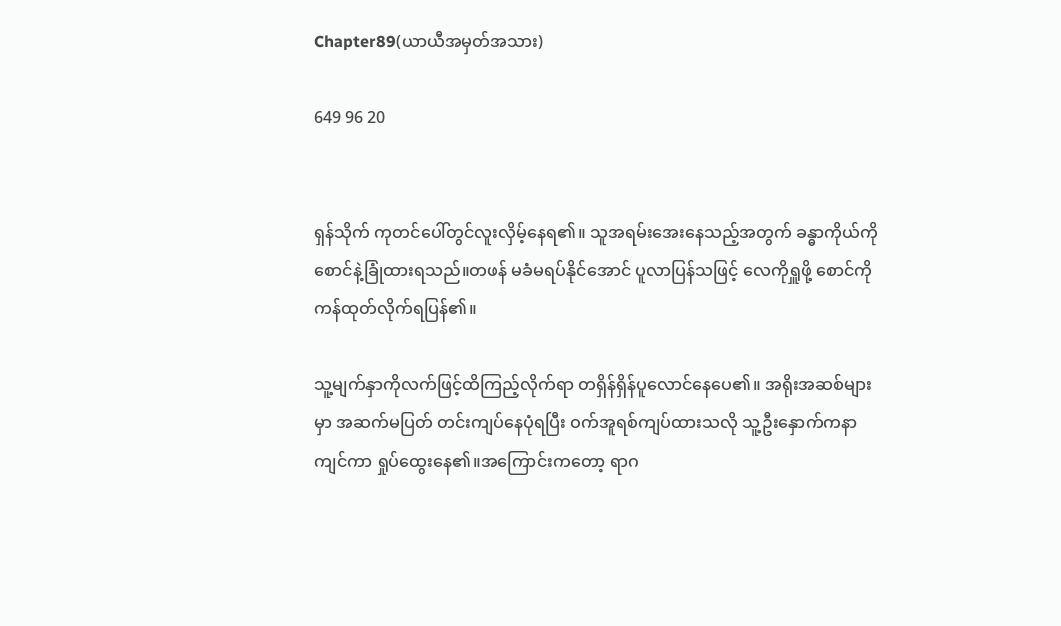Chapter89(ယာယီအမှတ်အသား)

649 96 20


ရှန်သိုက် ကုတင်ပေါ်တွင်လူးလှိမ့်နေရ၏။ သူအရမ်းအေးနေသည့်အတွက် ခန္ဓာကိုယ်ကို စောင်နဲ့ခြုံထားရသည်။တဖန် မခံမရပ်နိုင်အောင် ပူလာပြန်သဖြင့် လေကိုရှူဖို့ စောင်ကို ကန်ထုတ်လိုက်ရပြန်၏။

သူ့မျက်နှာကိုလက်ဖြင့်ထိကြည့်လိုက်ရာ တရှိန်ရှိန်ပူလောင်နေပေ၏။ အရိုးအဆစ်များမှာ အဆက်မပြတ် တင်းကျပ်နေပုံရပြီး ဝက်အူရစ်ကျပ်ထားသလို သူ့ဦးနှောက်ကနာကျင်ကာ ရှုပ်ထွေးနေ၏။အကြောင်းကတော့ ရာဂ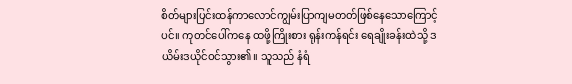စိတ်များပြင်းထန်ကာလောင်ကျွမ်းပြာကျမတတ်ဖြစ်နေသောကြောင့်ပင်။ ကုတင်ပေါ်ကနေ ထဖို့ကြိုးစား ရုန်းကန်ရင်း ရေချိုးခန်းထဲသို့ ဒယိမ်းဒယိုင်ဝင်သွား၏။ သူသည် နံရံ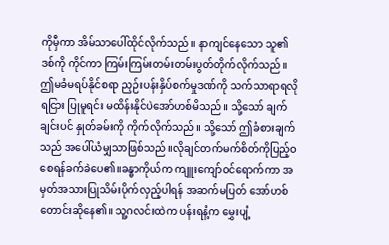ကိုမှီကာ အိမ်သာပေါ်ထိုင်လိုက်သည်။ နာကျင်နေသော သူ၏ဒစ်ကို ကိုင်ကာ ကြမ်းကြမ်းတမ်းတမ်းပွတ်တိုက်လိုက်သည်။ ဤမခံမရပ်နိုင်စရာ ညှဉ်းပန်းနှိပ်စက်မှုဒဏ်ကို သက်သာရာရလိုရငြား ပြုမူရင်း မထိန်းနိုင်ပဲအော်ဟစ်မိသည်။ သို့သော် ချက်ချင်းပင် နှုတ်ခမ်းကို ကိုက်လိုက်သည်။ သို့သော် ဤခံစားချက်သည် အပေါ်ယံမျှသာဖြစ်သည်။လိုချင်တက်မက်စိတ်ကိုပြည့်ဝစေရန်ခက်ခဲပေ၏။ခန္ဓာကိုယ်က ကျူးကျော်ဝင်ရောက်ကာ အမှတ်အသားပြုသိမ်းပိုက်လှည့်ပါရန် အဆက်မပြတ် အော်ဟစ်တောင်းဆိုနေ၏။ သူ့ဂလင်းထဲက ပန်းရနံ့က မွှေးပျံ့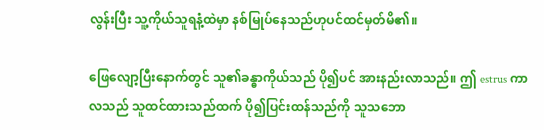လွန်းပြီး သူ့ကိုယ်သူရနံ့ထဲမှာ နစ်မြုပ်နေသည်ဟုပင်ထင်မှတ်မိ၏။

ဖြေလျော့ပြီးနောက်တွင် သူ၏ခန္ဓာကိုယ်သည် ပို၍ပင် အားနည်းလာသည်။ ဤ estrus ကာလသည် သူထင်ထားသည်ထက် ပို၍ပြင်းထန်သည်ကို သူသဘော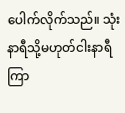ပေါက်လိုက်သည်။ သုံးနာရီသို့မဟုတ်ငါးနာရီကြာ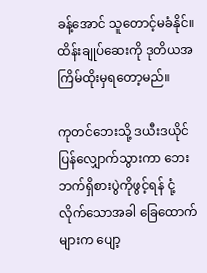ခန့်အောင် သူတောင့်မခံနိုင်။ ထိန်းချုပ်ဆေးကို ဒုတိယအကြိမ်ထိုးမှရတော့မည်။

ကုတင်ဘေးသို့ ဒယီးဒယိုင်ပြန်လျှောက်သွားကာ ဘေးဘက်ရှိစားပွဲကိုဖွင့်ရန် ငုံ့လိုက်သောအခါ ခြေထောက်များက ပျော့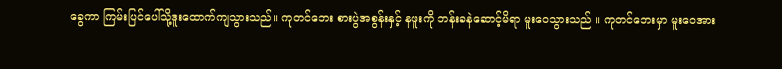ခွေကာ ကြမ်းပြင်ပေါ်သို့ဒူးထောက်ကျသွားသည်။ ကုတင်ဘေး စားပွဲအစွန်းနှင့် နဖူးကို ဘန်းခနဲဆောင့်မိရာ မူးဝေသွားသည် ။ ကုတင်ဘေးမှာ မူးဝေအား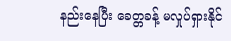နည်းနေပြီး ခေတ္တခန့် မလှုပ်ရှားနိုင်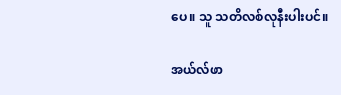ပေ။ သူ သတိလစ်လုနီးပါးပင်။

အယ်လ်ဖာ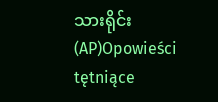သားရိုင်း(AP)Opowieści tętniące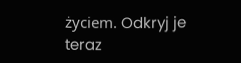życiem. Odkryj je teraz